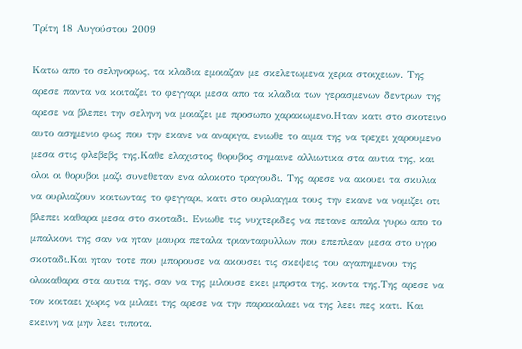Τρίτη 18 Αυγούστου 2009

Κατω απο το σεληνοφως, τα κλαδια εμοιαζαν με σκελετωμενα χερια στοιχειων. Της αρεσε παντα να κοιταζει το φεγγαρι μεσα απο τα κλαδια των γερασμενων δεντρων της αρεσε να βλεπει την σεληνη να μοιαζει με προσωπο χαρακωμενο.Ηταν κατι στο σκοτεινο αυτο ασημενιο φως που την εκανε να αναριγα, ενιωθε το αιμα της να τρεχει χαρουμενο μεσα στις φλεβεβς της.Καθε ελαχιστος θορυβος σημαινε αλλιωτικα στα αυτια της, και ολοι οι θορυβοι μαζι συνεθεταν ενα αλοκοτο τραγουδι. Της αρεσε να ακουει τα σκυλια να ουρλιαζουν κοιτωντας το φεγγαρι, κατι στο ουρλιαγμα τους την εκανε να νομιζει οτι βλεπει καθαρα μεσα στο σκοταδι. Ενιωθε τις νυχτεριδες να πετανε απαλα γυρω απο το μπαλκονι της σαν να ηταν μαυρα πεταλα τριανταφυλλων που επεπλεαν μεσα στο υγρο σκοταδι.Και ηταν τοτε που μπορουσε να ακουσει τις σκεψεις του αγαπημενου της ολοκαθαρα στα αυτια της, σαν να της μιλουσε εκει μπρστα της, κοντα της.Της αρεσε να τον κοιταει χωρις να μιλαει της αρεσε να την παρακαλαει να της λεει πες κατι. Και εκεινη να μην λεει τιποτα.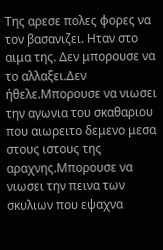Της αρεσε πολες φορες να τον βασανιζει. Ηταν στο αιμα της. Δεν μπορουσε να το αλλαξει.Δεν ήθελε.Μπορουσε να νιωσει την αγωνια του σκαθαριου που αιωρειτο δεμενο μεσα στους ιστους της αραχνης.Μπορουσε να νιωσει την πεινα των σκυλιων που εψαχνα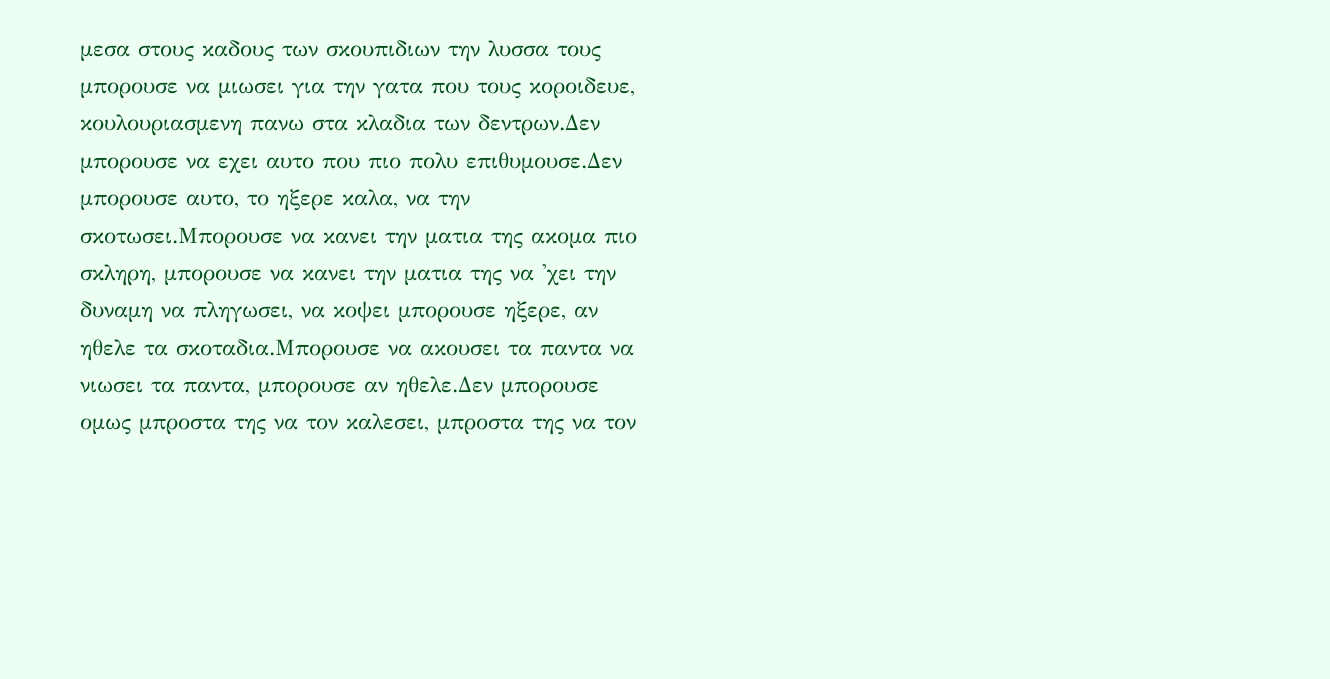μεσα στους καδους των σκουπιδιων την λυσσα τους μπορουσε να μιωσει για την γατα που τους κοροιδευε, κουλουριασμενη πανω στα κλαδια των δεντρων.Δεν μπορουσε να εχει αυτο που πιο πολυ επιθυμουσε.Δεν μπορουσε αυτο, το ηξερε καλα, να την σκοτωσει.Μπορουσε να κανει την ματια της ακομα πιο σκληρη, μπορουσε να κανει την ματια της να 'χει την δυναμη να πληγωσει, να κοψει μπορουσε ηξερε, αν ηθελε τα σκοταδια.Μπορουσε να ακουσει τα παντα να νιωσει τα παντα, μπορουσε αν ηθελε.Δεν μπορουσε ομως μπροστα της να τον καλεσει, μπροστα της να τον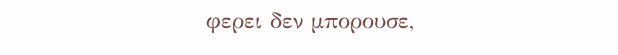φερει δεν μπορουσε,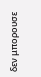δεν μπορουσε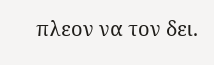πλεον να τον δει.